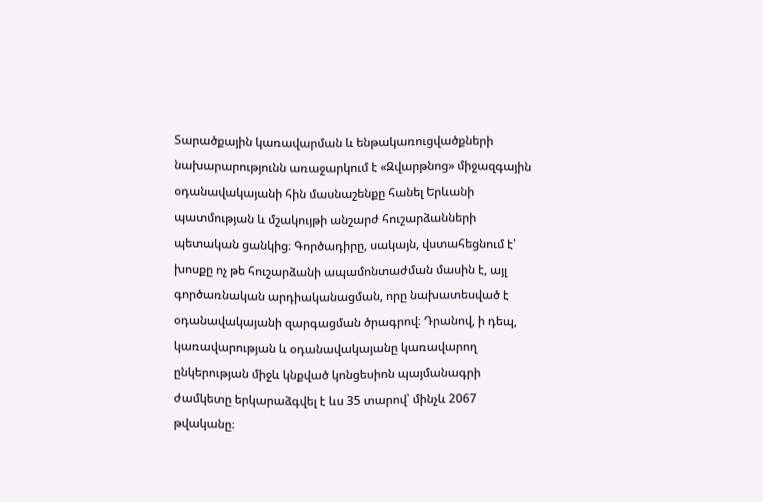Տարածքային կառավարման և ենթակառուցվածքների նախարարությունն առաջարկում է «Զվարթնոց» միջազգային օդանավակայանի հին մասնաշենքը հանել Երևանի պատմության և մշակույթի անշարժ հուշարձանների պետական ցանկից։ Գործադիրը, սակայն, վստահեցնում է՝ խոսքը ոչ թե հուշարձանի ապամոնտաժման մասին է, այլ գործառնական արդիականացման, որը նախատեսված է օդանավակայանի զարգացման ծրագրով։ Դրանով, ի դեպ, կառավարության և օդանավակայանը կառավարող ընկերության միջև կնքված կոնցեսիոն պայմանագրի ժամկետը երկարաձգվել է ևս 35 տարով՝ մինչև 2067 թվականը։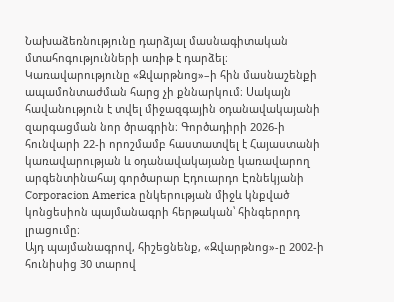Նախաձեռնությունը դարձյալ մասնագիտական մտահոգությունների առիթ է դարձել։
Կառավարությունը «Զվարթնոց»–ի հին մասնաշենքի ապամոնտաժման հարց չի քննարկում։ Սակայն հավանություն է տվել միջազգային օդանավակայանի զարգացման նոր ծրագրին։ Գործադիրի 2026-ի հունվարի 22-ի որոշմամբ հաստատվել է Հայաստանի կառավարության և օդանավակայանը կառավարող արգենտինահայ գործարար Էդուարդո Էռնեկյանի Corporacion America ընկերության միջև կնքված կոնցեսիոն պայմանագրի հերթական՝ հինգերորդ լրացումը։
Այդ պայմանագրով, հիշեցնենք, «Զվարթնոց»-ը 2002-ի հունիսից 30 տարով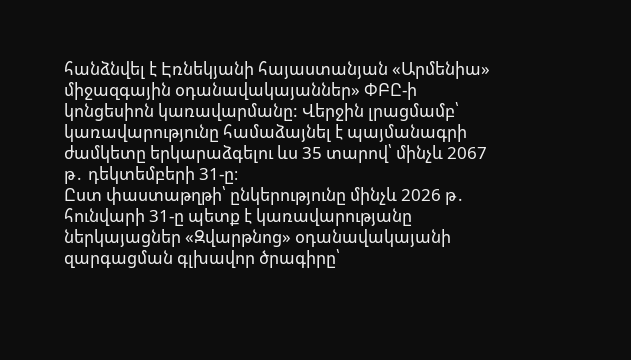հանձնվել է Էռնեկյանի հայաստանյան «Արմենիա» միջազգային օդանավակայաններ» ՓԲԸ-ի կոնցեսիոն կառավարմանը: Վերջին լրացմամբ՝ կառավարությունը համաձայնել է պայմանագրի ժամկետը երկարաձգելու ևս 35 տարով՝ մինչև 2067 թ․ դեկտեմբերի 31-ը։
Ըստ փաստաթղթի՝ ընկերությունը մինչև 2026 թ․ հունվարի 31-ը պետք է կառավարությանը ներկայացներ «Զվարթնոց» օդանավակայանի զարգացման գլխավոր ծրագիրը՝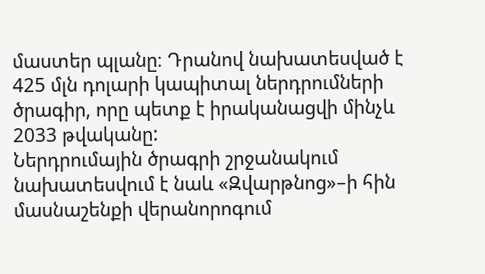մաստեր պլանը։ Դրանով նախատեսված է 425 մլն դոլարի կապիտալ ներդրումների ծրագիր, որը պետք է իրականացվի մինչև 2033 թվականը:
Ներդրումային ծրագրի շրջանակում նախատեսվում է նաև «Զվարթնոց»–ի հին մասնաշենքի վերանորոգում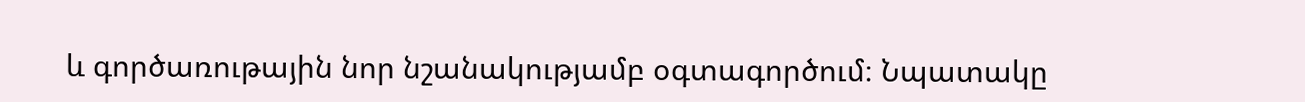և գործառութային նոր նշանակությամբ օգտագործում։ Նպատակը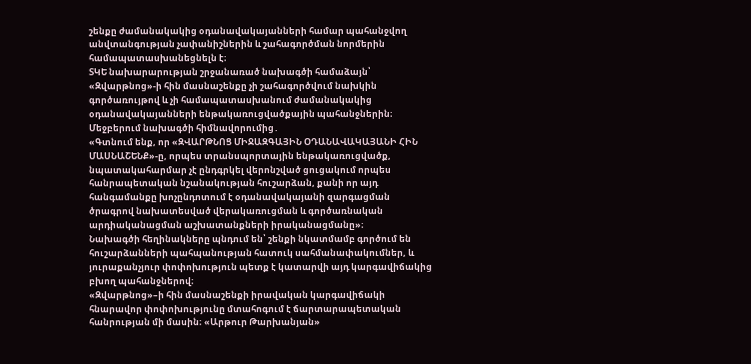շենքը ժամանակակից օդանավակայանների համար պահանջվող անվտանգության չափանիշներին և շահագործման նորմերին համապատասխանեցնելն է։
ՏԿԵ նախարարության շրջանառած նախագծի համաձայն՝ «Զվարթնոց»-ի հին մասնաշենքը չի շահագործվում նախկին գործառույթով և չի համապատասխանում ժամանակակից օդանավակայանների ենթակառուցվածքային պահանջներին։ Մեջբերում նախագծի հիմնավորումից․
«Գտնում ենք, որ «ԶՎԱՐԹՆՈՑ ՄԻՋԱԶԳԱՅԻՆ ՕԴԱՆԱՎԱԿԱՅԱՆԻ ՀԻՆ ՄԱՍՆԱՇԵՆՔ»-ը, որպես տրանսպորտային ենթակառուցվածք, նպատակահարմար չէ ընդգրկել վերոնշված ցուցակում որպես հանրապետական նշանակության հուշարձան, քանի որ այդ հանգամանքը խոչընդոտում է օդանավակայանի զարգացման ծրագրով նախատեսված վերակառուցման և գործառնական արդիականացման աշխատանքների իրականացմանը»։
Նախագծի հեղինակները պնդում են՝ շենքի նկատմամբ գործում են հուշարձանների պահպանության հատուկ սահմանափակումներ, և յուրաքանչյուր փոփոխություն պետք է կատարվի այդ կարգավիճակից բխող պահանջներով։
«Զվարթնոց»–ի հին մասնաշենքի իրավական կարգավիճակի հնարավոր փոփոխությունը մտահոգում է ճարտարապետական հանրության մի մասին։ «Արթուր Թարխանյան»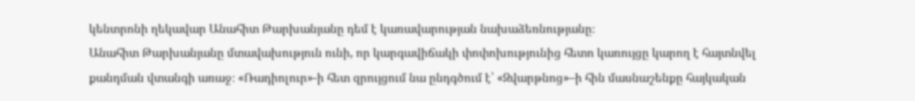կենտրոնի ղեկավար Անահիտ Թարխանյանը դեմ է կառավարության նախաձեռնությանը։
Անահիտ Թարխանյանը մտավախություն ունի, որ կարգավիճակի փոփոխությունից հետո կառույցը կարող է հայտնվել քանդման վտանգի առաջ։ «Ռադիոլուր»-ի հետ զրույցում նա ընդգծում է՝ «Զվարթնոց»–ի հին մասնաշենքը հայկական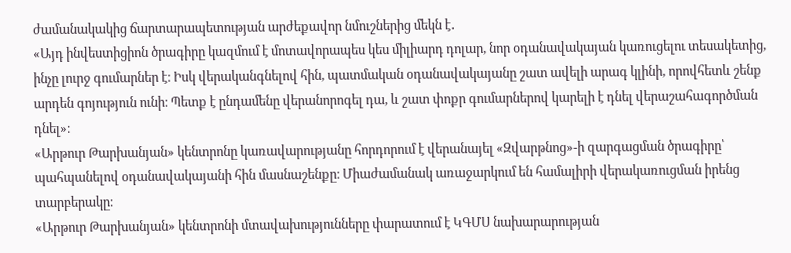ժամանակակից ճարտարապետության արժեքավոր նմուշներից մեկն է․
«Այդ ինվեստիցիոն ծրագիրը կազմում է մոտավորապես կես միլիարդ դոլար, նոր օդանավակայան կառուցելու տեսակետից, ինչը լուրջ գումարներ է։ Իսկ վերականգնելով հին, պատմական օդանավակայանը շատ ավելի արագ կլինի, որովհետև շենք արդեն գոյություն ունի։ Պետք է ընդամենը վերանորոգել դա, և շատ փոքր գումարներով կարելի է դնել վերաշահագործման դնել»։
«Արթուր Թարխանյան» կենտրոնը կառավարությանը հորդորում է վերանայել «Զվարթնոց»-ի զարգացման ծրագիրը՝ պահպանելով օդանավակայանի հին մասնաշենքը։ Միաժամանակ առաջարկում են համալիրի վերակառուցման իրենց տարբերակը։
«Արթուր Թարխանյան» կենտրոնի մտավախությունները փարատում է ԿԳՄՍ նախարարության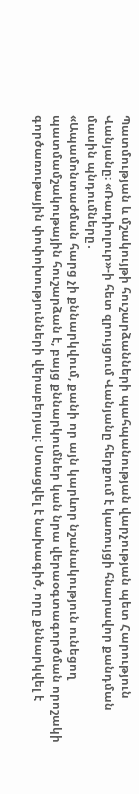Պատմության և մշակույթի հուշարձանների պահպանության վարչության պետ Հարություն Վանյանը։ «Ռադիոլուր»-ի հետ զրույցում Վանյանը հերքում է կառույցի հնարավոր քանդման մասին պնդումները․
«Ապամոնտաժման հարց չի քննարկվում, քանի որ այն կարևոր նշանակություն ունեցող պատմամշակութային հուշարձան է, բայց քննարկումներ կան նրա վերաօգտագործման որոշակի գործառութային փոփոխությունների վերաբերյալ։ Ստացվել է նախագիծ, որը քննարկվել է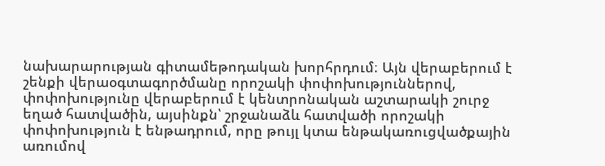նախարարության գիտամեթոդական խորհրդում։ Այն վերաբերում է շենքի վերաօգտագործմանը որոշակի փոփոխություններով, փոփոխությունը վերաբերում է կենտրոնական աշտարակի շուրջ եղած հատվածին, այսինքն՝ շրջանաձև հատվածի որոշակի փոփոխություն է ենթադրում, որը թույլ կտա ենթակառուցվածքային առումով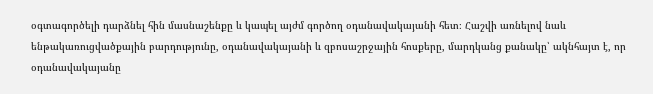օգտագործելի դարձնել հին մասնաշենքը և կապել այժմ գործող օդանավակայանի հետ։ Հաշվի առնելով նաև ենթակառուցվածքային բարդությունը, օդանավակայանի և զբոսաշրջային հոսքերը, մարդկանց քանակը՝ ակնհայտ է, որ օդանավակայանը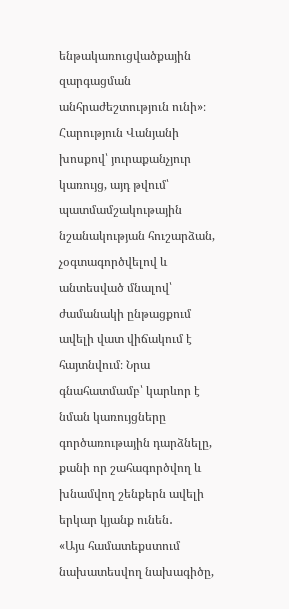ենթակառուցվածքային զարգացման անհրաժեշտություն ունի»։
Հարություն Վանյանի խոսքով՝ յուրաքանչյուր կառույց, այդ թվում՝ պատմամշակութային նշանակության հուշարձան, չօգտագործվելով և անտեսված մնալով՝ ժամանակի ընթացքում ավելի վատ վիճակում է հայտնվում։ Նրա գնահատմամբ՝ կարևոր է նման կառույցները գործառութային դարձնելը, քանի որ շահագործվող և խնամվող շենքերն ավելի երկար կյանք ունեն․
«Այս համատեքստում նախատեսվող նախագիծը,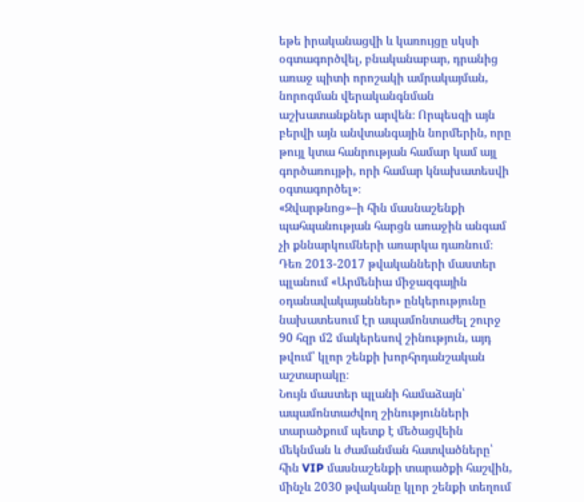եթե իրականացվի և կառույցը սկսի օգտագործվել, բնականաբար, դրանից առաջ պիտի որոշակի ամրակայման, նորոգման վերականգնման աշխատանքներ արվեն։ Որպեսզի այն բերվի այն անվտանգային նորմերին, որը թույլ կտա հանրության համար կամ այլ գործառույթի, որի համար կնախատեսվի օգտագործել»։
«Զվարթնոց»–ի հին մասնաշենքի պահպանության հարցն առաջին անգամ չի քննարկումների առարկա դառնում։ Դեռ 2013-2017 թվականների մաստեր պլանում «Արմենիա միջազգային օդանավակայաններ» ընկերությունը նախատեսում էր ապամոնտաժել շուրջ 90 հզր մ2 մակերեսով շինություն, այդ թվում՝ կլոր շենքի խորհրդանշական աշտարակը։
Նույն մաստեր պլանի համաձայն՝ ապամոնտաժվող շինությունների տարածքում պետք է մեծացվեին մեկնման և ժամանման հատվածները՝ հին VIP մասնաշենքի տարածքի հաշվին, մինչև 2030 թվականը կլոր շենքի տեղում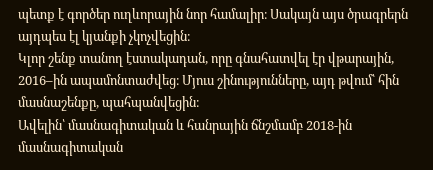պետք է գործեր ուղևորային նոր համալիր։ Սակայն այս ծրագրերն այդպես էլ կյանքի չկոչվեցին։
Կլոր շենք տանող էստակադան, որը գնահատվել էր վթարային, 2016–ին ապամոնտաժվեց։ Մյուս շինությունները, այդ թվում՝ հին մասնաշենքը, պահպանվեցին։
Ավելին՝ մասնագիտական և հանրային ճնշմամբ 2018-ին մասնագիտական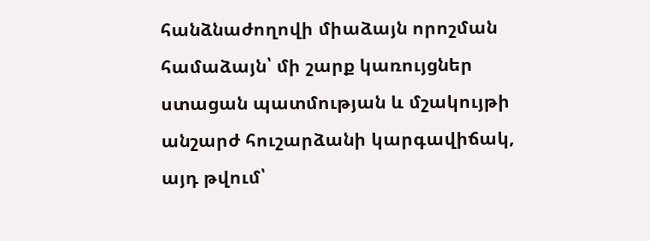հանձնաժողովի միաձայն որոշման համաձայն՝ մի շարք կառույցներ ստացան պատմության և մշակույթի անշարժ հուշարձանի կարգավիճակ, այդ թվում՝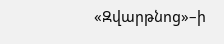«Զվարթնոց»–ի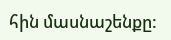հին մասնաշենքը: